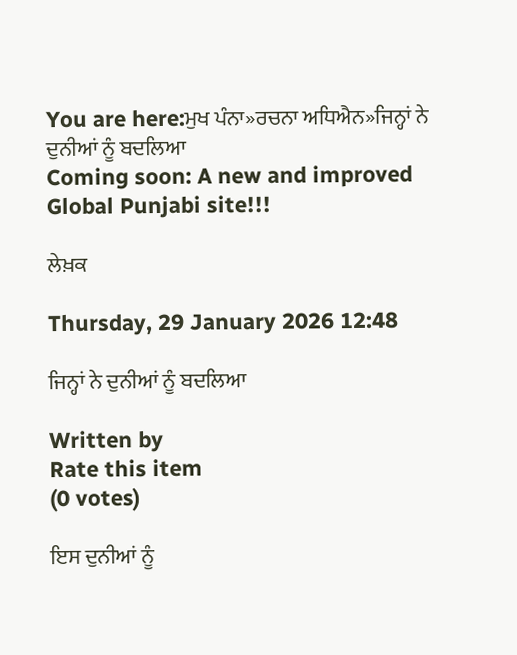You are here:ਮੁਖ ਪੰਨਾ»ਰਚਨਾ ਅਧਿਐਨ»ਜਿਨ੍ਹਾਂ ਨੇ ਦੁਨੀਆਂ ਨੂੰ ਬਦਲਿਆ
Coming soon: A new and improved Global Punjabi site!!!

ਲੇਖ਼ਕ

Thursday, 29 January 2026 12:48

ਜਿਨ੍ਹਾਂ ਨੇ ਦੁਨੀਆਂ ਨੂੰ ਬਦਲਿਆ

Written by
Rate this item
(0 votes)

ਇਸ ਦੁਨੀਆਂ ਨੂੰ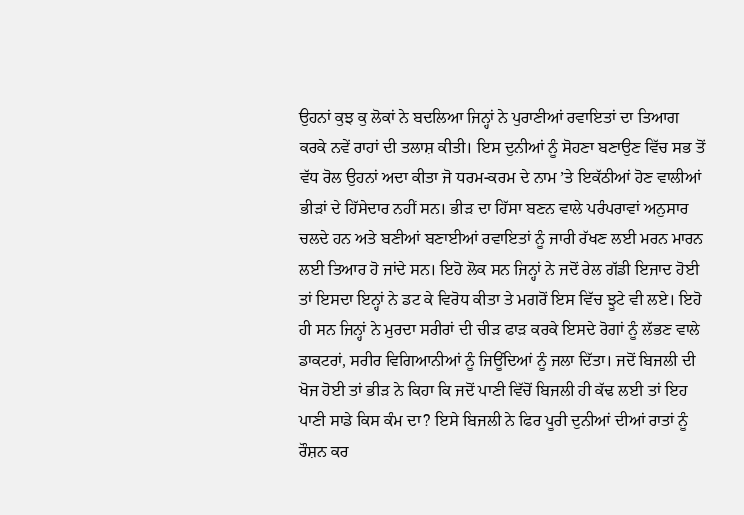ਉਹਨਾਂ ਕੁਝ ਕੁ ਲੋਕਾਂ ਨੇ ਬਦਲਿਆ ਜਿਨ੍ਹਾਂ ਨੇ ਪੁਰਾਣੀਆਂ ਰਵਾਇਤਾਂ ਦਾ ਤਿਆਗ ਕਰਕੇ ਨਵੇਂ ਰਾਹਾਂ ਦੀ ਤਲਾਸ਼ ਕੀਤੀ। ਇਸ ਦੁਨੀਆਂ ਨੂੰ ਸੋਹਣਾ ਬਣਾਉਣ ਵਿੱਚ ਸਭ ਤੋਂ ਵੱਧ ਰੋਲ ਉਹਨਾਂ ਅਦਾ ਕੀਤਾ ਜੋ ਧਰਮ-ਕਰਮ ਦੇ ਨਾਮ ’ਤੇ ਇਕੱਠੀਆਂ ਹੋਣ ਵਾਲੀਆਂ ਭੀੜਾਂ ਦੇ ਹਿੱਸੇਦਾਰ ਨਹੀਂ ਸਨ। ਭੀੜ ਦਾ ਹਿੱਸਾ ਬਣਨ ਵਾਲੇ ਪਰੰਪਰਾਵਾਂ ਅਨੁਸਾਰ ਚਲਦੇ ਹਨ ਅਤੇ ਬਣੀਆਂ ਬਣਾਈਆਂ ਰਵਾਇਤਾਂ ਨੂੰ ਜਾਰੀ ਰੱਖਣ ਲਈ ਮਰਨ ਮਾਰਨ ਲਈ ਤਿਆਰ ਹੋ ਜਾਂਦੇ ਸਨ। ਇਹੋ ਲੋਕ ਸਨ ਜਿਨ੍ਹਾਂ ਨੇ ਜਦੋਂ ਰੇਲ ਗੱਡੀ ਇਜਾਦ ਹੋਈ ਤਾਂ ਇਸਦਾ ਇਨ੍ਹਾਂ ਨੇ ਡਟ ਕੇ ਵਿਰੋਧ ਕੀਤਾ ਤੇ ਮਗਰੋਂ ਇਸ ਵਿੱਚ ਝੂਟੇ ਵੀ ਲਏ। ਇਹੋ ਹੀ ਸਨ ਜਿਨ੍ਹਾਂ ਨੇ ਮੁਰਦਾ ਸਰੀਰਾਂ ਦੀ ਚੀੜ ਫਾੜ ਕਰਕੇ ਇਸਦੇ ਰੋਗਾਂ ਨੂੰ ਲੱਭਣ ਵਾਲੇ ਡਾਕਟਰਾਂ, ਸਰੀਰ ਵਿਗਿਆਨੀਆਂ ਨੂੰ ਜਿਊਂਦਿਆਂ ਨੂੰ ਜਲਾ ਦਿੱਤਾ। ਜਦੋਂ ਬਿਜਲੀ ਦੀ ਖੋਜ ਹੋਈ ਤਾਂ ਭੀੜ ਨੇ ਕਿਹਾ ਕਿ ਜਦੋਂ ਪਾਣੀ ਵਿੱਚੋਂ ਬਿਜਲੀ ਹੀ ਕੱਢ ਲਈ ਤਾਂ ਇਹ ਪਾਣੀ ਸਾਡੇ ਕਿਸ ਕੰਮ ਦਾ? ਇਸੇ ਬਿਜਲੀ ਨੇ ਫਿਰ ਪੂਰੀ ਦੁਨੀਆਂ ਦੀਆਂ ਰਾਤਾਂ ਨੂੰ ਰੌਸ਼ਨ ਕਰ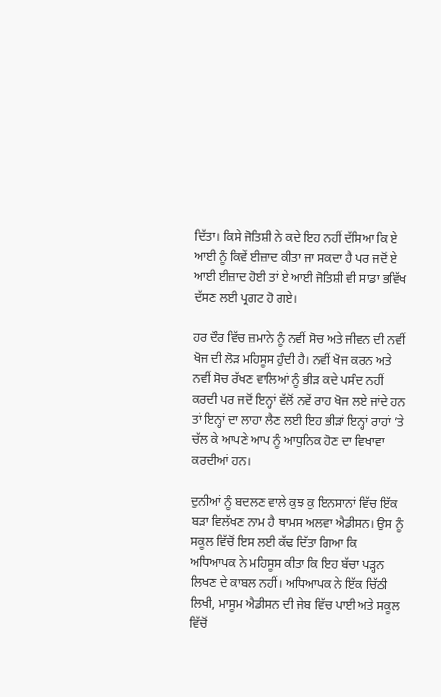ਦਿੱਤਾ। ਕਿਸੇ ਜੋਤਿਸ਼ੀ ਨੇ ਕਦੇ ਇਹ ਨਹੀਂ ਦੱਸਿਆ ਕਿ ਏ ਆਈ ਨੂੰ ਕਿਵੇਂ ਈਜ਼ਾਦ ਕੀਤਾ ਜਾ ਸਕਦਾ ਹੈ ਪਰ ਜਦੋਂ ਏ ਆਈ ਈਜ਼ਾਦ ਹੋਈ ਤਾਂ ਏ ਆਈ ਜੋਤਿਸ਼ੀ ਵੀ ਸਾਡਾ ਭਵਿੱਖ ਦੱਸਣ ਲਈ ਪ੍ਰਗਟ ਹੋ ਗਏ।

ਹਰ ਦੌਰ ਵਿੱਚ ਜ਼ਮਾਨੇ ਨੂੰ ਨਵੀਂ ਸੋਚ ਅਤੇ ਜੀਵਨ ਦੀ ਨਵੀਂ ਖੋਜ ਦੀ ਲੋੜ ਮਹਿਸੂਸ ਹੁੰਦੀ ਹੈ। ਨਵੀਂ ਖੋਜ ਕਰਨ ਅਤੇ ਨਵੀਂ ਸੋਚ ਰੱਖਣ ਵਾਲਿਆਂ ਨੂੰ ਭੀੜ ਕਦੇ ਪਸੰਦ ਨਹੀਂ ਕਰਦੀ ਪਰ ਜਦੋਂ ਇਨ੍ਹਾਂ ਵੱਲੋਂ ਨਵੇਂ ਰਾਹ ਖੋਜ ਲਏ ਜਾਂਦੇ ਹਨ ਤਾਂ ਇਨ੍ਹਾਂ ਦਾ ਲਾਹਾ ਲੈਣ ਲਈ ਇਹ ਭੀੜਾਂ ਇਨ੍ਹਾਂ ਰਾਹਾਂ ’ਤੇ ਚੱਲ ਕੇ ਆਪਣੇ ਆਪ ਨੂੰ ਆਧੁਨਿਕ ਹੋਣ ਦਾ ਵਿਖਾਵਾ ਕਰਦੀਆਂ ਹਨ।

ਦੁਨੀਆਂ ਨੂੰ ਬਦਲਣ ਵਾਲੇ ਕੁਝ ਕੁ ਇਨਸਾਨਾਂ ਵਿੱਚ ਇੱਕ ਬੜਾ ਵਿਲੱਖਣ ਨਾਮ ਹੈ ਥਾਮਸ ਅਲਵਾ ਐਡੀਸਨ। ਉਸ ਨੂੰ ਸਕੂਲ ਵਿੱਚੋਂ ਇਸ ਲਈ ਕੱਢ ਦਿੱਤਾ ਗਿਆ ਕਿ ਅਧਿਆਪਕ ਨੇ ਮਹਿਸੂਸ ਕੀਤਾ ਕਿ ਇਹ ਬੱਚਾ ਪੜ੍ਹਨ ਲਿਖਣ ਦੇ ਕਾਬਲ ਨਹੀਂ। ਅਧਿਆਪਕ ਨੇ ਇੱਕ ਚਿੱਠੀ ਲਿਖੀ, ਮਾਸੂਮ ਐਡੀਸਨ ਦੀ ਜੇਬ ਵਿੱਚ ਪਾਈ ਅਤੇ ਸਕੂਲ ਵਿੱਚੋਂ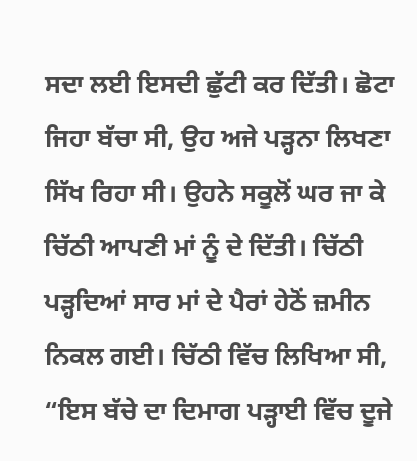ਸਦਾ ਲਈ ਇਸਦੀ ਛੁੱਟੀ ਕਰ ਦਿੱਤੀ। ਛੋਟਾ ਜਿਹਾ ਬੱਚਾ ਸੀ, ਉਹ ਅਜੇ ਪੜ੍ਹਨਾ ਲਿਖਣਾ ਸਿੱਖ ਰਿਹਾ ਸੀ। ਉਹਨੇ ਸਕੂਲੋਂ ਘਰ ਜਾ ਕੇ ਚਿੱਠੀ ਆਪਣੀ ਮਾਂ ਨੂੰ ਦੇ ਦਿੱਤੀ। ਚਿੱਠੀ ਪੜ੍ਹਦਿਆਂ ਸਾਰ ਮਾਂ ਦੇ ਪੈਰਾਂ ਹੇਠੋਂ ਜ਼ਮੀਨ ਨਿਕਲ ਗਈ। ਚਿੱਠੀ ਵਿੱਚ ਲਿਖਿਆ ਸੀ, “ਇਸ ਬੱਚੇ ਦਾ ਦਿਮਾਗ ਪੜ੍ਹਾਈ ਵਿੱਚ ਦੂਜੇ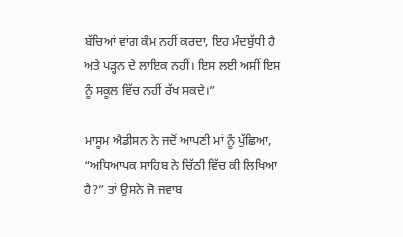ਬੱਚਿਆਂ ਵਾਂਗ ਕੰਮ ਨਹੀਂ ਕਰਦਾ, ਇਹ ਮੰਦਬੁੱਧੀ ਹੈ ਅਤੇ ਪੜ੍ਹਨ ਦੇ ਲਾਇਕ ਨਹੀਂ। ਇਸ ਲਈ ਅਸੀਂ ਇਸ ਨੂੰ ਸਕੂਲ ਵਿੱਚ ਨਹੀਂ ਰੱਖ ਸਕਦੇ।”

ਮਾਸੂਮ ਐਡੀਸਨ ਨੇ ਜਦੋਂ ਆਪਣੀ ਮਾਂ ਨੂੰ ਪੁੱਛਿਆ, “ਅਧਿਆਪਕ ਸਾਹਿਬ ਨੇ ਚਿੱਠੀ ਵਿੱਚ ਕੀ ਲਿਖਿਆ ਹੈ?” ਤਾਂ ਉਸਨੇ ਜੋ ਜਵਾਬ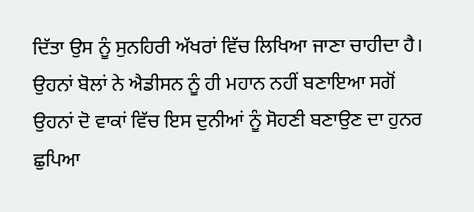ਦਿੱਤਾ ਉਸ ਨੂੰ ਸੁਨਹਿਰੀ ਅੱਖਰਾਂ ਵਿੱਚ ਲਿਖਿਆ ਜਾਣਾ ਚਾਹੀਦਾ ਹੈ। ਉਹਨਾਂ ਬੋਲਾਂ ਨੇ ਐਡੀਸਨ ਨੂੰ ਹੀ ਮਹਾਨ ਨਹੀਂ ਬਣਾਇਆ ਸਗੋਂ ਉਹਨਾਂ ਦੋ ਵਾਕਾਂ ਵਿੱਚ ਇਸ ਦੁਨੀਆਂ ਨੂੰ ਸੋਹਣੀ ਬਣਾਉਣ ਦਾ ਹੁਨਰ ਛੁਪਿਆ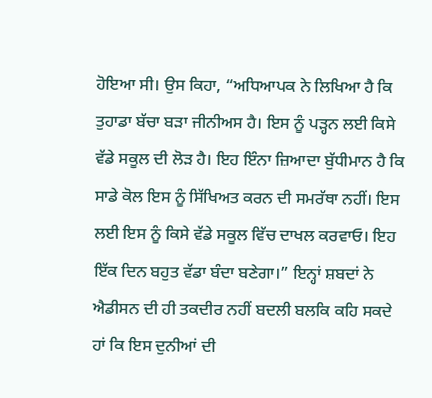ਹੋਇਆ ਸੀ। ਉਸ ਕਿਹਾ, “ਅਧਿਆਪਕ ਨੇ ਲਿਖਿਆ ਹੈ ਕਿ ਤੁਹਾਡਾ ਬੱਚਾ ਬੜਾ ਜੀਨੀਅਸ ਹੈ। ਇਸ ਨੂੰ ਪੜ੍ਹਨ ਲਈ ਕਿਸੇ ਵੱਡੇ ਸਕੂਲ ਦੀ ਲੋੜ ਹੈ। ਇਹ ਇੰਨਾ ਜ਼ਿਆਦਾ ਬੁੱਧੀਮਾਨ ਹੈ ਕਿ ਸਾਡੇ ਕੋਲ ਇਸ ਨੂੰ ਸਿੱਖਿਅਤ ਕਰਨ ਦੀ ਸਮਰੱਥਾ ਨਹੀਂ। ਇਸ ਲਈ ਇਸ ਨੂੰ ਕਿਸੇ ਵੱਡੇ ਸਕੂਲ ਵਿੱਚ ਦਾਖਲ ਕਰਵਾਓ। ਇਹ ਇੱਕ ਦਿਨ ਬਹੁਤ ਵੱਡਾ ਬੰਦਾ ਬਣੇਗਾ।” ਇਨ੍ਹਾਂ ਸ਼ਬਦਾਂ ਨੇ ਐਡੀਸਨ ਦੀ ਹੀ ਤਕਦੀਰ ਨਹੀਂ ਬਦਲੀ ਬਲਕਿ ਕਹਿ ਸਕਦੇ ਹਾਂ ਕਿ ਇਸ ਦੁਨੀਆਂ ਦੀ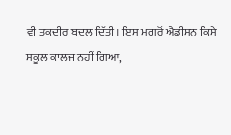ਵੀ ਤਕਦੀਰ ਬਦਲ ਦਿੱਤੀ। ਇਸ ਮਗਰੋਂ ਐਡੀਸਨ ਕਿਸੇ ਸਕੂਲ ਕਾਲਜ ਨਹੀਂ ਗਿਆ,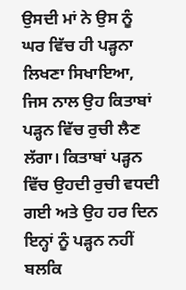ਉਸਦੀ ਮਾਂ ਨੇ ਉਸ ਨੂੰ ਘਰ ਵਿੱਚ ਹੀ ਪੜ੍ਹਨਾ ਲਿਖਣਾ ਸਿਖਾਇਆ, ਜਿਸ ਨਾਲ ਉਹ ਕਿਤਾਬਾਂ ਪੜ੍ਹਨ ਵਿੱਚ ਰੁਚੀ ਲੈਣ ਲੱਗਾ। ਕਿਤਾਬਾਂ ਪੜ੍ਹਨ ਵਿੱਚ ਉਹਦੀ ਰੁਚੀ ਵਧਦੀ ਗਈ ਅਤੇ ਉਹ ਹਰ ਦਿਨ ਇਨ੍ਹਾਂ ਨੂੰ ਪੜ੍ਹਨ ਨਹੀਂ ਬਲਕਿ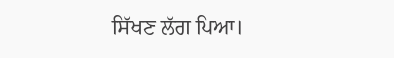ਸਿੱਖਣ ਲੱਗ ਪਿਆ।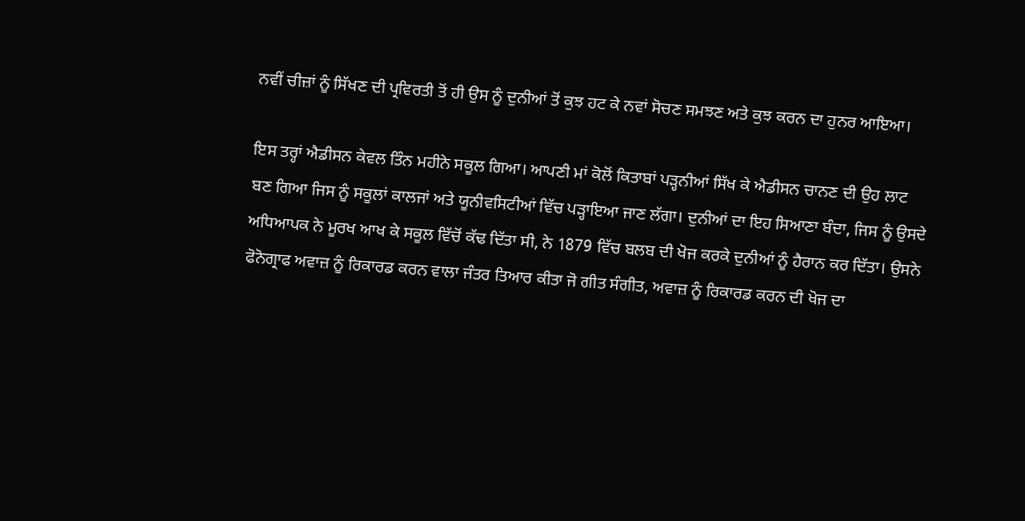ਨਵੀਂ ਚੀਜ਼ਾਂ ਨੂੰ ਸਿੱਖਣ ਦੀ ਪ੍ਰਵਿਰਤੀ ਤੋਂ ਹੀ ਉਸ ਨੂੰ ਦੁਨੀਆਂ ਤੋਂ ਕੁਝ ਹਟ ਕੇ ਨਵਾਂ ਸੋਚਣ ਸਮਝਣ ਅਤੇ ਕੁਝ ਕਰਨ ਦਾ ਹੁਨਰ ਆਇਆ।

ਇਸ ਤਰ੍ਹਾਂ ਐਡੀਸਨ ਕੇਵਲ ਤਿੰਨ ਮਹੀਨੇ ਸਕੂਲ ਗਿਆ। ਆਪਣੀ ਮਾਂ ਕੋਲੋਂ ਕਿਤਾਬਾਂ ਪੜ੍ਹਨੀਆਂ ਸਿੱਖ ਕੇ ਐਡੀਸਨ ਚਾਨਣ ਦੀ ਉਹ ਲਾਟ ਬਣ ਗਿਆ ਜਿਸ ਨੂੰ ਸਕੂਲਾਂ ਕਾਲਜਾਂ ਅਤੇ ਯੂਨੀਵਸਿਟੀਆਂ ਵਿੱਚ ਪੜ੍ਹਾਇਆ ਜਾਣ ਲੱਗਾ। ਦੁਨੀਆਂ ਦਾ ਇਹ ਸਿਆਣਾ ਬੰਦਾ, ਜਿਸ ਨੂੰ ਉਸਦੇ ਅਧਿਆਪਕ ਨੇ ਮੂਰਖ ਆਖ ਕੇ ਸਕੂਲ ਵਿੱਚੋਂ ਕੱਢ ਦਿੱਤਾ ਸੀ, ਨੇ 1879 ਵਿੱਚ ਬਲਬ ਦੀ ਖੋਜ ਕਰਕੇ ਦੁਨੀਆਂ ਨੂੰ ਹੈਰਾਨ ਕਰ ਦਿੱਤਾ। ਉਸਨੇ ਫੋਨੋਗ੍ਰਾਫ ਅਵਾਜ਼ ਨੂੰ ਰਿਕਾਰਡ ਕਰਨ ਵਾਲਾ ਜੰਤਰ ਤਿਆਰ ਕੀਤਾ ਜੋ ਗੀਤ ਸੰਗੀਤ, ਅਵਾਜ਼ ਨੂੰ ਰਿਕਾਰਡ ਕਰਨ ਦੀ ਖੋਜ ਦਾ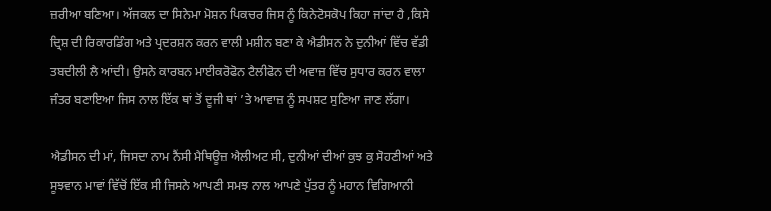ਜ਼ਰੀਆ ਬਣਿਆ। ਅੱਜਕਲ ਦਾ ਸਿਨੇਮਾ ਮੋਸ਼ਨ ਪਿਕਚਰ ਜਿਸ ਨੂੰ ਕਿਨੇਟੋਸਕੋਪ ਕਿਹਾ ਜਾਂਦਾ ਹੈ ,ਕਿਸੇ ਦ੍ਰਿਸ਼ ਦੀ ਰਿਕਾਰਡਿੰਗ ਅਤੇ ਪ੍ਰਦਰਸ਼ਨ ਕਰਨ ਵਾਲੀ ਮਸ਼ੀਨ ਬਣਾ ਕੇ ਐਡੀਸਨ ਨੇ ਦੁਨੀਆਂ ਵਿੱਚ ਵੱਡੀ ਤਬਦੀਲੀ ਲੈ ਆਂਦੀ। ਉਸਨੇ ਕਾਰਬਨ ਮਾਈਕਰੋਫੋਨ ਟੈਲੀਫੋਨ ਦੀ ਅਵਾਜ਼ ਵਿੱਚ ਸੁਧਾਰ ਕਰਨ ਵਾਲਾ ਜੰਤਰ ਬਣਾਇਆ ਜਿਸ ਨਾਲ ਇੱਕ ਥਾਂ ਤੋਂ ਦੂਜੀ ਥਾਂ ’ਤੇ ਆਵਾਜ਼ ਨੂੰ ਸਪਸ਼ਟ ਸੁਣਿਆ ਜਾਣ ਲੱਗਾ।

ਐਡੀਸਨ ਦੀ ਮਾਂ, ਜਿਸਦਾ ਨਾਮ ਨੈਂਸੀ ਮੈਥਿਊਜ਼ ਐਲੀਅਟ ਸੀ, ਦੁਨੀਆਂ ਦੀਆਂ ਕੁਝ ਕੁ ਸੋਹਣੀਆਂ ਅਤੇ ਸੂਝਵਾਨ ਮਾਵਾਂ ਵਿੱਚੋਂ ਇੱਕ ਸੀ ਜਿਸਨੇ ਆਪਣੀ ਸਮਝ ਨਾਲ ਆਪਣੇ ਪੁੱਤਰ ਨੂੰ ਮਹਾਨ ਵਿਗਿਆਨੀ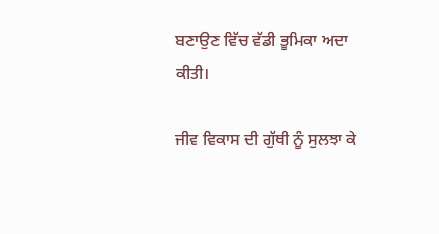ਬਣਾਉਣ ਵਿੱਚ ਵੱਡੀ ਭੂਮਿਕਾ ਅਦਾ ਕੀਤੀ।

ਜੀਵ ਵਿਕਾਸ ਦੀ ਗੁੱਥੀ ਨੂੰ ਸੁਲਝਾ ਕੇ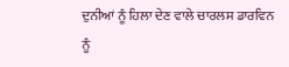ਦੁਨੀਆਂ ਨੂੰ ਹਿਲਾ ਦੇਣ ਵਾਲੇ ਚਾਰਲਸ ਡਾਰਵਿਨ ਨੂੰ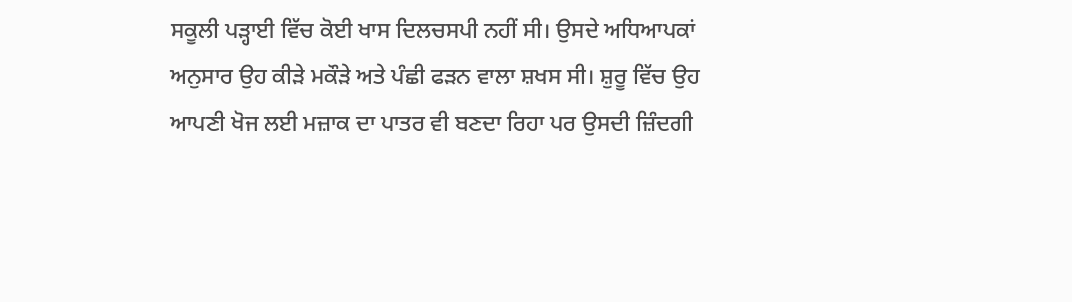ਸਕੂਲੀ ਪੜ੍ਹਾਈ ਵਿੱਚ ਕੋਈ ਖਾਸ ਦਿਲਚਸਪੀ ਨਹੀਂ ਸੀ। ਉਸਦੇ ਅਧਿਆਪਕਾਂ ਅਨੁਸਾਰ ਉਹ ਕੀੜੇ ਮਕੌੜੇ ਅਤੇ ਪੰਛੀ ਫੜਨ ਵਾਲਾ ਸ਼ਖਸ ਸੀ। ਸ਼ੁਰੂ ਵਿੱਚ ਉਹ ਆਪਣੀ ਖੋਜ ਲਈ ਮਜ਼ਾਕ ਦਾ ਪਾਤਰ ਵੀ ਬਣਦਾ ਰਿਹਾ ਪਰ ਉਸਦੀ ਜ਼ਿੰਦਗੀ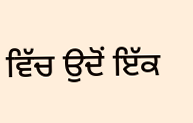ਵਿੱਚ ਉਦੋਂ ਇੱਕ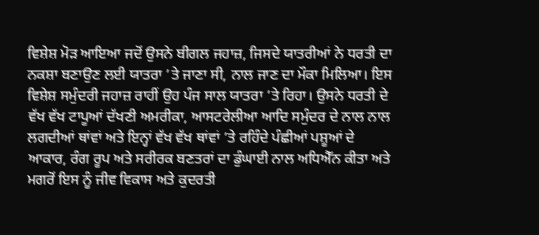ਵਿਸ਼ੇਸ਼ ਮੋੜ ਆਇਆ ਜਦੋਂ ਉਸਨੇ ਬੀਗਲ ਜਹਾਜ਼, ਜਿਸਦੇ ਯਾਤਰੀਆਂ ਨੇ ਧਰਤੀ ਦਾ ਨਕਸ਼ਾ ਬਣਾਉਣ ਲਈ ਯਾਤਰਾ ’ਤੇ ਜਾਣਾ ਸੀ, ਨਾਲ ਜਾਣ ਦਾ ਮੌਕਾ ਮਿਲਿਆ। ਇਸ ਵਿਸ਼ੇਸ਼ ਸਮੁੰਦਰੀ ਜਹਾਜ਼ ਰਾਹੀਂ ਉਹ ਪੰਜ ਸਾਲ ਯਾਤਰਾ ’ਤੇ ਰਿਹਾ। ਉਸਨੇ ਧਰਤੀ ਦੇ ਵੱਖ ਵੱਖ ਟਾਪੂਆਂ ਦੱਖਣੀ ਅਮਰੀਕਾ, ਆਸਟਰੇਲੀਆ ਆਦਿ ਸਮੁੰਦਰ ਦੇ ਨਾਲ ਨਾਲ ਲਗਦੀਆਂ ਥਾਂਵਾਂ ਅਤੇ ਇਨ੍ਹਾਂ ਵੱਖ ਵੱਖ ਥਾਂਵਾਂ ’ਤੇ ਰਹਿੰਦੇ ਪੰਛੀਆਂ ਪਸ਼ੂਆਂ ਦੇ ਆਕਾਰ, ਰੰਗ ਰੂਪ ਅਤੇ ਸਰੀਰਕ ਬਣਤਰਾਂ ਦਾ ਡੁੰਘਾਈ ਨਾਲ ਅਧਿਐੱਨ ਕੀਤਾ ਅਤੇ ਮਗਰੋਂ ਇਸ ਨੂੰ ਜੀਵ ਵਿਕਾਸ ਅਤੇ ਕੁਦਰਤੀ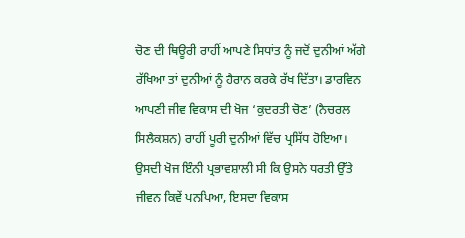ਚੋਣ ਦੀ ਥਿਊਰੀ ਰਾਹੀਂ ਆਪਣੇ ਸਿਧਾਂਤ ਨੂੰ ਜਦੋਂ ਦੁਨੀਆਂ ਅੱਗੇ ਰੱਖਿਆ ਤਾਂ ਦੁਨੀਆਂ ਨੂੰ ਹੈਰਾਨ ਕਰਕੇ ਰੱਖ ਦਿੱਤਾ। ਡਾਰਵਿਨ ਆਪਣੀ ਜੀਵ ਵਿਕਾਸ ਦੀ ਖੋਜ ‘ਕੁਦਰਤੀ ਚੋਣ’ (ਨੈਚਰਲ ਸਿਲੈਕਸ਼ਨ) ਰਾਹੀਂ ਪੂਰੀ ਦੁਨੀਆਂ ਵਿੱਚ ਪ੍ਰਸਿੱਧ ਹੋਇਆ। ਉਸਦੀ ਖੋਜ ਇੰਨੀ ਪ੍ਰਭਾਵਸ਼ਾਲੀ ਸੀ ਕਿ ਉਸਨੇ ਧਰਤੀ ਉੱਤੇ ਜੀਵਨ ਕਿਵੇਂ ਪਨਪਿਆ, ਇਸਦਾ ਵਿਕਾਸ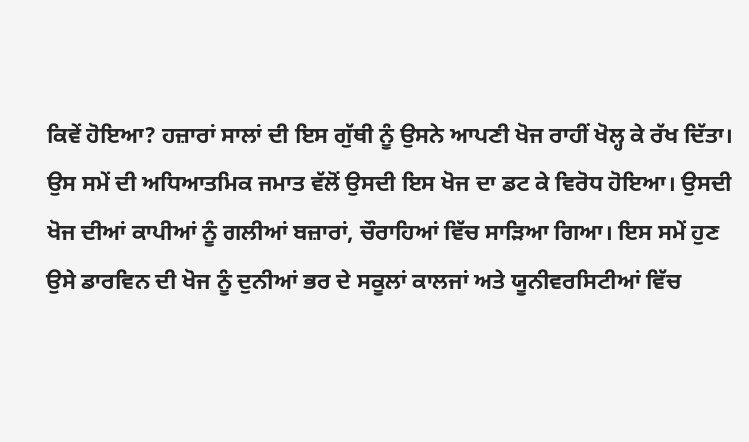ਕਿਵੇਂ ਹੋਇਆ? ਹਜ਼ਾਰਾਂ ਸਾਲਾਂ ਦੀ ਇਸ ਗੁੱਥੀ ਨੂੰ ਉਸਨੇ ਆਪਣੀ ਖੋਜ ਰਾਹੀਂ ਖੋਲ੍ਹ ਕੇ ਰੱਖ ਦਿੱਤਾ। ਉਸ ਸਮੇਂ ਦੀ ਅਧਿਆਤਮਿਕ ਜਮਾਤ ਵੱਲੋਂ ਉਸਦੀ ਇਸ ਖੋਜ ਦਾ ਡਟ ਕੇ ਵਿਰੋਧ ਹੋਇਆ। ਉਸਦੀ ਖੋਜ ਦੀਆਂ ਕਾਪੀਆਂ ਨੂੰ ਗਲੀਆਂ ਬਜ਼ਾਰਾਂ, ਚੌਰਾਹਿਆਂ ਵਿੱਚ ਸਾੜਿਆ ਗਿਆ। ਇਸ ਸਮੇਂ ਹੁਣ ਉਸੇ ਡਾਰਵਿਨ ਦੀ ਖੋਜ ਨੂੰ ਦੁਨੀਆਂ ਭਰ ਦੇ ਸਕੂਲਾਂ ਕਾਲਜਾਂ ਅਤੇ ਯੂਨੀਵਰਸਿਟੀਆਂ ਵਿੱਚ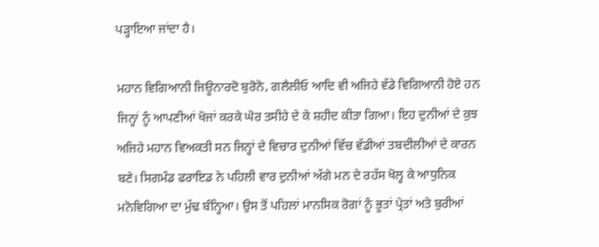ਪੜ੍ਹਾਇਆ ਜਾਂਦਾ ਹੈ।

ਮਹਾਨ ਵਿਗਿਆਨੀ ਜਿਊਨਾਰਦੋ ਬੁਰੋਨੋ, ਗਲੈਲੀਓ ਆਦਿ ਵੀ ਅਜਿਹੇ ਵੱਡੇ ਵਿਗਿਆਨੀ ਹੋਏ ਹਨ ਜਿਨ੍ਹਾਂ ਨੂੰ ਆਪਣੀਆਂ ਖੋਜਾਂ ਕਰਕੇ ਘੋਰ ਤਸੀਹੇ ਦੇ ਕੇ ਸ਼ਹੀਦ ਕੀਤਾ ਗਿਆ। ਇਹ ਦੁਨੀਆਂ ਦੇ ਕੁਝ ਅਜਿਹੇ ਮਹਾਨ ਵਿਅਕਤੀ ਸਨ ਜਿਨ੍ਹਾਂ ਦੇ ਵਿਚਾਰ ਦੁਨੀਆਂ ਵਿੱਚ ਵੱਡੀਆਂ ਤਬਦੀਲੀਆਂ ਦੇ ਕਾਰਨ ਬਣੇ। ਸਿਗਮੰਡ ਫਰਾਇਡ ਨੇ ਪਹਿਲੀ ਵਾਰ ਦੁਨੀਆਂ ਅੱਗੇ ਮਨ ਦੇ ਰਹੱਸ ਖੋਲ੍ਹ ਕੇ ਆਧੁਨਿਕ ਮਨੋਵਿਗਿਆ ਦਾ ਮੁੱਢ ਬੰਨ੍ਹਿਆ। ਉਸ ਤੋਂ ਪਹਿਲਾਂ ਮਾਨਸਿਕ ਰੋਗਾਂ ਨੂੰ ਭੂਤਾਂ ਪ੍ਰੇਤਾਂ ਅਤੇ ਬੁਰੀਆਂ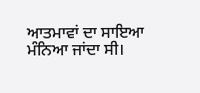ਆਤਮਾਵਾਂ ਦਾ ਸਾਇਆ ਮੰਨਿਆ ਜਾਂਦਾ ਸੀ।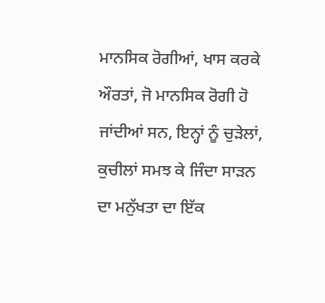ਮਾਨਸਿਕ ਰੋਗੀਆਂ, ਖਾਸ ਕਰਕੇ ਔਰਤਾਂ, ਜੋ ਮਾਨਸਿਕ ਰੋਗੀ ਹੋ ਜਾਂਦੀਆਂ ਸਨ, ਇਨ੍ਹਾਂ ਨੂੰ ਚੁੜੇਲਾਂ, ਕੁਚੀਲਾਂ ਸਮਝ ਕੇ ਜਿੰਦਾ ਸਾੜਨ ਦਾ ਮਨੁੱਖਤਾ ਦਾ ਇੱਕ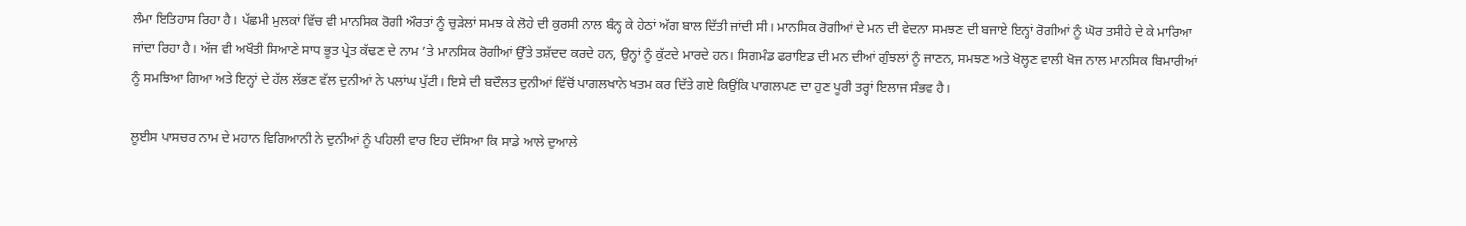ਲੰਮਾ ਇਤਿਹਾਸ ਰਿਹਾ ਹੈ। ਪੱਛਮੀ ਮੁਲਕਾਂ ਵਿੱਚ ਵੀ ਮਾਨਸਿਕ ਰੋਗੀ ਔਰਤਾਂ ਨੂੰ ਚੁੜੇਲਾਂ ਸਮਝ ਕੇ ਲੋਹੇ ਦੀ ਕੁਰਸੀ ਨਾਲ ਬੰਨ੍ਹ ਕੇ ਹੇਠਾਂ ਅੱਗ ਬਾਲ ਦਿੱਤੀ ਜਾਂਦੀ ਸੀ। ਮਾਨਸਿਕ ਰੋਗੀਆਂ ਦੇ ਮਨ ਦੀ ਵੇਦਨਾ ਸਮਝਣ ਦੀ ਬਜਾਏ ਇਨ੍ਹਾਂ ਰੋਗੀਆਂ ਨੂੰ ਘੋਰ ਤਸੀਹੇ ਦੇ ਕੇ ਮਾਰਿਆ ਜਾਂਦਾ ਰਿਹਾ ਹੈ। ਅੱਜ ਵੀ ਅਖੌਤੀ ਸਿਆਣੇ ਸਾਧ ਭੂਤ ਪ੍ਰੇਤ ਕੱਢਣ ਦੇ ਨਾਮ ’ਤੇ ਮਾਨਸਿਕ ਰੋਗੀਆਂ ਉੱਤੇ ਤਸ਼ੱਦਦ ਕਰਦੇ ਹਨ, ਉਨ੍ਹਾਂ ਨੂੰ ਕੁੱਟਦੇ ਮਾਰਦੇ ਹਨ। ਸਿਗਮੰਡ ਫਰਾਇਡ ਦੀ ਮਨ ਦੀਆਂ ਗੁੰਝਲਾਂ ਨੂੰ ਜਾਣਨ, ਸਮਝਣ ਅਤੇ ਖੋਲ੍ਹਣ ਵਾਲੀ ਖੋਜ ਨਾਲ ਮਾਨਸਿਕ ਬਿਮਾਰੀਆਂ ਨੂੰ ਸਮਝਿਆ ਗਿਆ ਅਤੇ ਇਨ੍ਹਾਂ ਦੇ ਹੱਲ ਲੱਭਣ ਵੱਲ ਦੁਨੀਆਂ ਨੇ ਪਲਾਂਘ ਪੁੱਟੀ। ਇਸੇ ਦੀ ਬਦੌਲਤ ਦੁਨੀਆਂ ਵਿੱਚੋਂ ਪਾਗਲਖਾਨੇ ਖਤਮ ਕਰ ਦਿੱਤੇ ਗਏ ਕਿਉਂਕਿ ਪਾਗਲਪਣ ਦਾ ਹੁਣ ਪੂਰੀ ਤਰ੍ਹਾਂ ਇਲਾਜ ਸੰਭਵ ਹੈ।

ਲੂਈਸ ਪਾਸਚਰ ਨਾਮ ਦੇ ਮਹਾਨ ਵਿਗਿਆਨੀ ਨੇ ਦੁਨੀਆਂ ਨੂੰ ਪਹਿਲੀ ਵਾਰ ਇਹ ਦੱਸਿਆ ਕਿ ਸਾਡੇ ਆਲੇ ਦੁਆਲੇ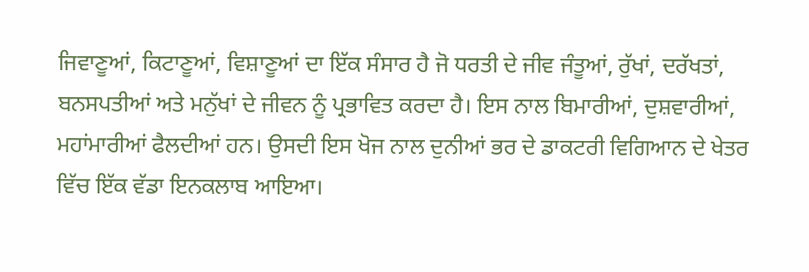ਜਿਵਾਣੂਆਂ, ਕਿਟਾਣੂਆਂ, ਵਿਸ਼ਾਣੂਆਂ ਦਾ ਇੱਕ ਸੰਸਾਰ ਹੈ ਜੋ ਧਰਤੀ ਦੇ ਜੀਵ ਜੰਤੂਆਂ, ਰੁੱਖਾਂ, ਦਰੱਖਤਾਂ, ਬਨਸਪਤੀਆਂ ਅਤੇ ਮਨੁੱਖਾਂ ਦੇ ਜੀਵਨ ਨੂੰ ਪ੍ਰਭਾਵਿਤ ਕਰਦਾ ਹੈ। ਇਸ ਨਾਲ ਬਿਮਾਰੀਆਂ, ਦੁਸ਼ਵਾਰੀਆਂ, ਮਹਾਂਮਾਰੀਆਂ ਫੈਲਦੀਆਂ ਹਨ। ਉਸਦੀ ਇਸ ਖੋਜ ਨਾਲ ਦੁਨੀਆਂ ਭਰ ਦੇ ਡਾਕਟਰੀ ਵਿਗਿਆਨ ਦੇ ਖੇਤਰ ਵਿੱਚ ਇੱਕ ਵੱਡਾ ਇਨਕਲਾਬ ਆਇਆ।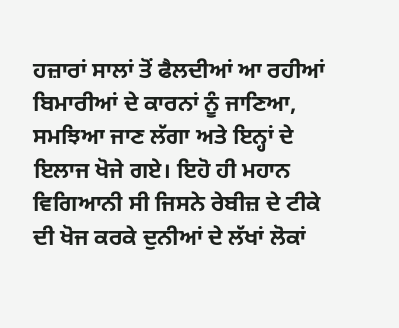ਹਜ਼ਾਰਾਂ ਸਾਲਾਂ ਤੋਂ ਫੈਲਦੀਆਂ ਆ ਰਹੀਆਂ ਬਿਮਾਰੀਆਂ ਦੇ ਕਾਰਨਾਂ ਨੂੰ ਜਾਣਿਆ, ਸਮਝਿਆ ਜਾਣ ਲੱਗਾ ਅਤੇ ਇਨ੍ਹਾਂ ਦੇ ਇਲਾਜ ਖੋਜੇ ਗਏ। ਇਹੋ ਹੀ ਮਹਾਨ ਵਿਗਿਆਨੀ ਸੀ ਜਿਸਨੇ ਰੇਬੀਜ਼ ਦੇ ਟੀਕੇ ਦੀ ਖੋਜ ਕਰਕੇ ਦੁਨੀਆਂ ਦੇ ਲੱਖਾਂ ਲੋਕਾਂ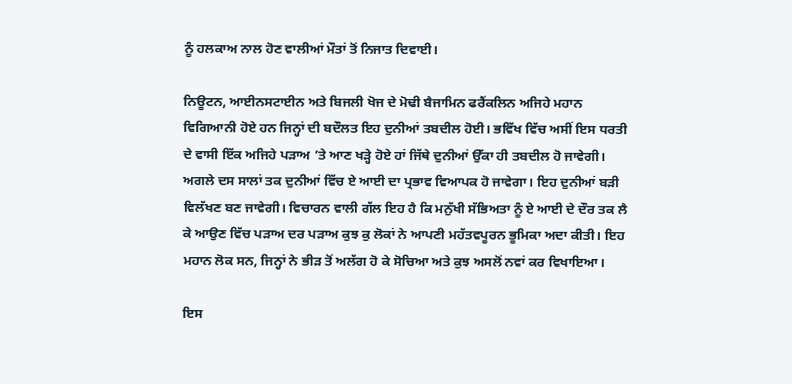ਨੂੰ ਹਲਕਾਅ ਨਾਲ ਹੋਣ ਵਾਲੀਆਂ ਮੌਤਾਂ ਤੋਂ ਨਿਜਾਤ ਦਿਵਾਈ।

ਨਿਊਟਨ, ਆਈਨਸਟਾਈਨ ਅਤੇ ਬਿਜਲੀ ਖੋਜ ਦੇ ਮੋਢੀ ਬੈਜਾਮਿਨ ਫਰੈਂਕਲਿਨ ਅਜਿਹੇ ਮਹਾਨ ਵਿਗਿਆਨੀ ਹੋਏ ਹਨ ਜਿਨ੍ਹਾਂ ਦੀ ਬਦੌਲਤ ਇਹ ਦੁਨੀਆਂ ਤਬਦੀਲ ਹੋਈ। ਭਵਿੱਖ ਵਿੱਚ ਅਸੀਂ ਇਸ ਧਰਤੀ ਦੇ ਵਾਸੀ ਇੱਕ ਅਜਿਹੇ ਪੜਾਅ ’ਤੇ ਆਣ ਖੜ੍ਹੇ ਹੋਏ ਹਾਂ ਜਿੱਥੇ ਦੁਨੀਆਂ ਉੱਕਾ ਹੀ ਤਬਦੀਲ ਹੋ ਜਾਵੇਗੀ। ਅਗਲੇ ਦਸ ਸਾਲਾਂ ਤਕ ਦੁਨੀਆਂ ਵਿੱਚ ਏ ਆਈ ਦਾ ਪ੍ਰਭਾਵ ਵਿਆਪਕ ਹੋ ਜਾਵੇਗਾ। ਇਹ ਦੁਨੀਆਂ ਬੜੀ ਵਿਲੱਖਣ ਬਣ ਜਾਵੇਗੀ। ਵਿਚਾਰਨ ਵਾਲੀ ਗੱਲ ਇਹ ਹੈ ਕਿ ਮਨੁੱਖੀ ਸੱਭਿਅਤਾ ਨੂੰ ਏ ਆਈ ਦੇ ਦੌਰ ਤਕ ਲੈ ਕੇ ਆਉਣ ਵਿੱਚ ਪੜਾਅ ਦਰ ਪੜਾਅ ਕੁਝ ਕੁ ਲੋਕਾਂ ਨੇ ਆਪਣੀ ਮਹੱਤਵਪੂਰਨ ਭੂਮਿਕਾ ਅਦਾ ਕੀਤੀ। ਇਹ ਮਹਾਨ ਲੋਕ ਸਨ, ਜਿਨ੍ਹਾਂ ਨੇ ਭੀੜ ਤੋਂ ਅਲੱਗ ਹੋ ਕੇ ਸੋਚਿਆ ਅਤੇ ਕੁਝ ਅਸਲੋਂ ਨਵਾਂ ਕਰ ਵਿਖਾਇਆ।

ਇਸ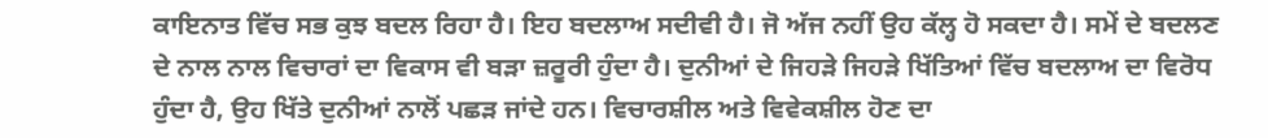ਕਾਇਨਾਤ ਵਿੱਚ ਸਭ ਕੁਝ ਬਦਲ ਰਿਹਾ ਹੈ। ਇਹ ਬਦਲਾਅ ਸਦੀਵੀ ਹੈ। ਜੋ ਅੱਜ ਨਹੀਂ ਉਹ ਕੱਲ੍ਹ ਹੋ ਸਕਦਾ ਹੈ। ਸਮੇਂ ਦੇ ਬਦਲਣ ਦੇ ਨਾਲ ਨਾਲ ਵਿਚਾਰਾਂ ਦਾ ਵਿਕਾਸ ਵੀ ਬੜਾ ਜ਼ਰੂਰੀ ਹੁੰਦਾ ਹੈ। ਦੁਨੀਆਂ ਦੇ ਜਿਹੜੇ ਜਿਹੜੇ ਖਿੱਤਿਆਂ ਵਿੱਚ ਬਦਲਾਅ ਦਾ ਵਿਰੋਧ ਹੁੰਦਾ ਹੈ, ਉਹ ਖਿੱਤੇ ਦੁਨੀਆਂ ਨਾਲੋਂ ਪਛੜ ਜਾਂਦੇ ਹਨ। ਵਿਚਾਰਸ਼ੀਲ ਅਤੇ ਵਿਵੇਕਸ਼ੀਲ ਹੋਣ ਦਾ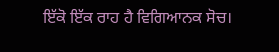ਇੱਕੋ ਇੱਕ ਰਾਹ ਹੈ ਵਿਗਿਆਨਕ ਸੋਚ।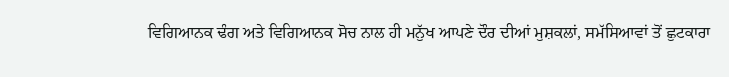ਵਿਗਿਆਨਕ ਢੰਗ ਅਤੇ ਵਿਗਿਆਨਕ ਸੋਚ ਨਾਲ ਹੀ ਮਨੁੱਖ ਆਪਣੇ ਦੌਰ ਦੀਆਂ ਮੁਸ਼ਕਲਾਂ, ਸਮੱਸਿਆਵਾਂ ਤੋਂ ਛੁਟਕਾਰਾ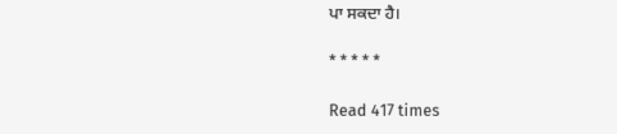ਪਾ ਸਕਦਾ ਹੈ।

* * * * *

Read 417 times